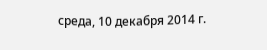среда, 10 декабря 2014 г.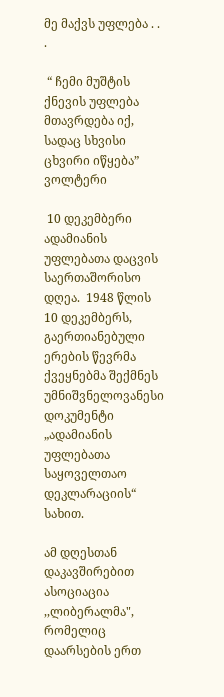მე მაქვს უფლება . . .

 “ ჩემი მუშტის ქნევის უფლება მთავრდება იქ, სადაც სხვისი ცხვირი იწყება” ვოლტერი

 10 დეკემბერი ადამიანის უფლებათა დაცვის საერთაშორისო  დღეა.  1948 წლის 10 დეკემბერს, გაერთიანებული ერების წევრმა ქვეყნებმა შექმნეს უმნიშვნელოვანესი დოკუმენტი „ადამიანის უფლებათა საყოველთაო დეკლარაციის“  სახით.

ამ დღესთან დაკავშირებით ასოციაცია ,,ლიბერალმა",  რომელიც დაარსების ერთ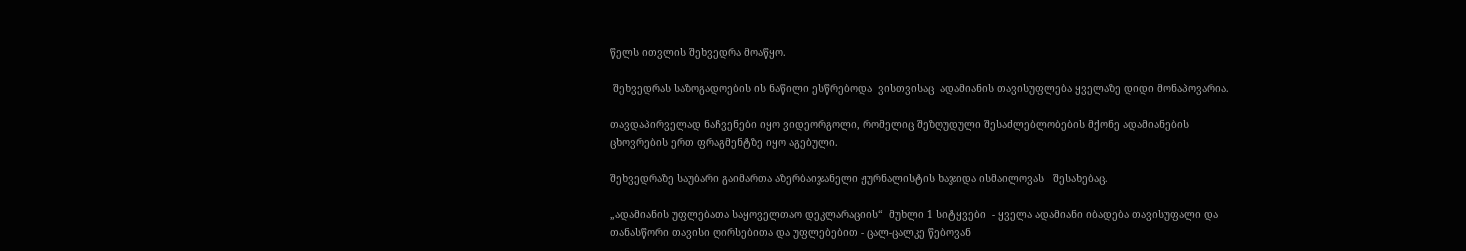წელს ითვლის შეხვედრა მოაწყო.

 შეხვედრას საზოგადოების ის ნაწილი ესწრებოდა  ვისთვისაც  ადამიანის თავისუფლება ყველაზე დიდი მონაპოვარია.

თავდაპირველად ნაჩვენები იყო ვიდეორგოლი, რომელიც შეზღუდული შესაძლებლობების მქონე ადამიანების ცხოვრების ერთ ფრაგმენტზე იყო აგებული.

შეხვედრაზე საუბარი გაიმართა აზერბაიჯანელი ჟურნალისტის ხაჯიდა ისმაილოვას   შესახებაც.

„ადამიანის უფლებათა საყოველთაო დეკლარაციის“  მუხლი 1 სიტყვები  - ყველა ადამიანი იბადება თავისუფალი და თანასწორი თავისი ღირსებითა და უფლებებით - ცალ-ცალკე წებოვან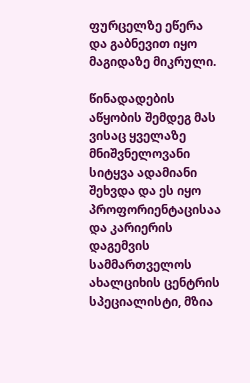ფურცელზე ეწერა და გაბნევით იყო მაგიდაზე მიკრული.

წინადადების აწყობის შემდეგ მას ვისაც ყველაზე მნიშვნელოვანი სიტყვა ადამიანი შეხვდა და ეს იყო  პროფორიენტაცისაა და კარიერის დაგემვის სამმართველოს ახალციხის ცენტრის სპეციალისტი, მზია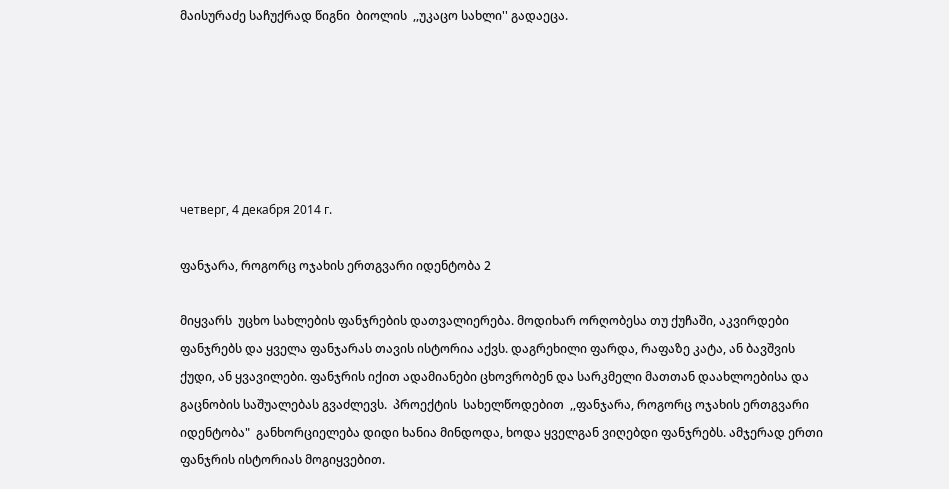მაისურაძე საჩუქრად წიგნი  ბიოლის  ,,უკაცო სახლი'' გადაეცა.






четверг, 4 декабря 2014 г.

ფანჯარა, როგორც ოჯახის ერთგვარი იდენტობა 2

მიყვარს  უცხო სახლების ფანჯრების დათვალიერება. მოდიხარ ორღობესა თუ ქუჩაში, აკვირდები ფანჯრებს და ყველა ფანჯარას თავის ისტორია აქვს. დაგრეხილი ფარდა, რაფაზე კატა, ან ბავშვის ქუდი, ან ყვავილები. ფანჯრის იქით ადამიანები ცხოვრობენ და სარკმელი მათთან დაახლოებისა და გაცნობის საშუალებას გვაძლევს.  პროექტის  სახელწოდებით  ,,ფანჯარა, როგორც ოჯახის ერთგვარი იდენტობა"  განხორციელება დიდი ხანია მინდოდა, ხოდა ყველგან ვიღებდი ფანჯრებს. ამჯერად ერთი ფანჯრის ისტორიას მოგიყვებით.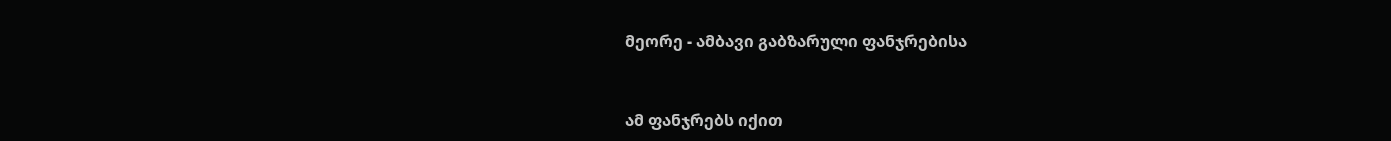მეორე - ამბავი გაბზარული ფანჯრებისა


ამ ფანჯრებს იქით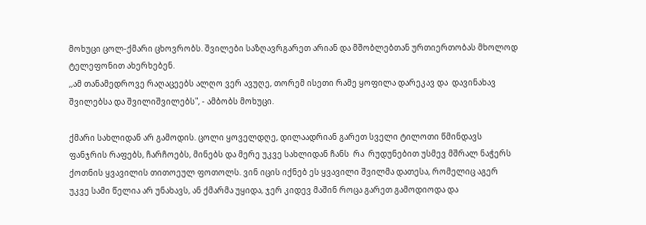მოხუცი ცოლ-ქმარი ცხოვრობს. შვილები საზღავრგარეთ არიან და მშობლებთან ურთიერთობას მხოლოდ ტელეფონით ახერხებენ.
,,ამ თანამედროვე რაღაცეებს ალღო ვერ ავუღე, თორემ ისეთი რამე ყოფილა დარეკავ და  დავინახავ შვილებსა და შვილიშვილებს", - ამბობს მოხუცი.

ქმარი სახლიდან არ გამოდის. ცოლი ყოველდღე, დილაადრიან გარეთ სველი ტილოთი წმინდავს ფანჯრის რაფებს, ჩარჩოებს, მინებს და მერე უკვე სახლიდან ჩანს  რა  რუდუნებით უსმევ მშრალ ნაჭერს  ქოთნის ყვავილის თითოეულ ფოთოლს. ვინ იცის იქნებ ეს ყვავილი შვილმა დათესა, რომელიც აგერ უკვე სამი წელია არ უნახავს, ან ქმარმა უყიდა, ჯერ კიდევ მაშინ როცა გარეთ გამოდიოდა და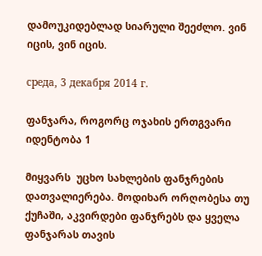დამოუკიდებლად სიარული შეეძლო. ვინ იცის, ვინ იცის.

среда, 3 декабря 2014 г.

ფანჯარა, როგორც ოჯახის ერთგვარი იდენტობა 1

მიყვარს  უცხო სახლების ფანჯრების დათვალიერება. მოდიხარ ორღობესა თუ ქუჩაში, აკვირდები ფანჯრებს და ყველა ფანჯარას თავის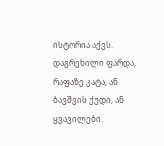ისტორია აქვს. დაგრეხილი ფარდა, რაფაზე კატა, ან ბავშვის ქუდი, ან ყვავილები.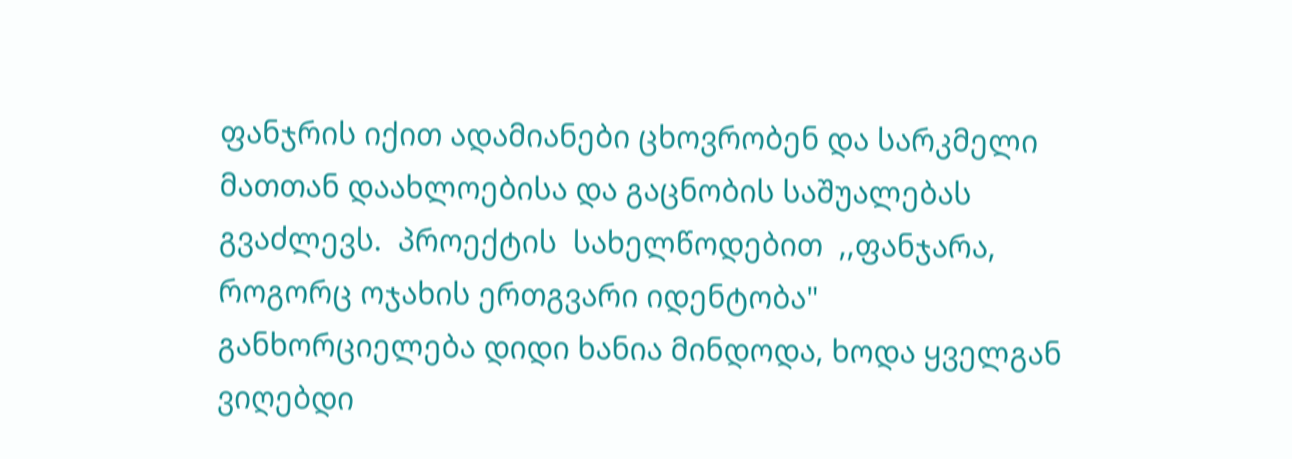ფანჯრის იქით ადამიანები ცხოვრობენ და სარკმელი მათთან დაახლოებისა და გაცნობის საშუალებას გვაძლევს.  პროექტის  სახელწოდებით  ,,ფანჯარა, როგორც ოჯახის ერთგვარი იდენტობა"  განხორციელება დიდი ხანია მინდოდა, ხოდა ყველგან ვიღებდი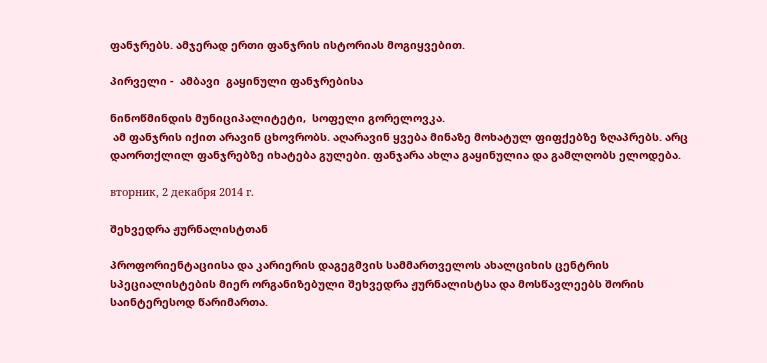ფანჯრებს. ამჯერად ერთი ფანჯრის ისტორიას მოგიყვებით.

პირველი -  ამბავი  გაყინული ფანჯრებისა

ნინოწმინდის მუნიციპალიტეტი,  სოფელი გორელოვკა.
 ამ ფანჯრის იქით არავინ ცხოვრობს. აღარავინ ყვება მინაზე მოხატულ ფიფქებზე ზღაპრებს. არც დაორთქლილ ფანჯრებზე იხატება გულები. ფანჯარა ახლა გაყინულია და გამლღობს ელოდება.

вторник, 2 декабря 2014 г.

შეხვედრა ჟურნალისტთან

პროფორიენტაციისა და კარიერის დაგეგმვის სამმართველოს ახალციხის ცენტრის სპეციალისტების მიერ ორგანიზებული შეხვედრა ჟურნალისტსა და მოსწავლეებს შორის საინტერესოდ წარიმართა.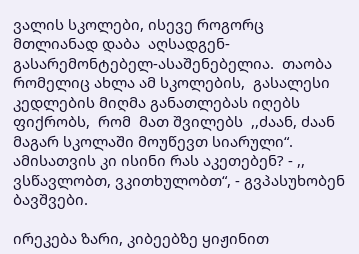ვალის სკოლები, ისევე როგორც მთლიანად დაბა  აღსადგენ-გასარემონტებელ-ასაშენებელია.  თაობა რომელიც ახლა ამ სკოლების,  გასალესი კედლების მიღმა განათლებას იღებს ფიქრობს,  რომ  მათ შვილებს  ,,ძაან, ძაან მაგარ სკოლაში მოუწევთ სიარული“.  ამისათვის კი ისინი რას აკეთებენ? - ,, ვსწავლობთ, ვკითხულობთ“, - გვპასუხობენ  ბავშვები.

ირეკება ზარი, კიბეებზე ყიჟინით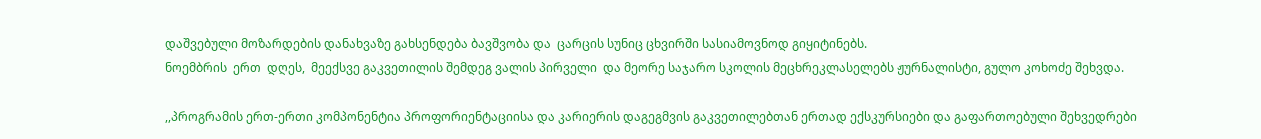დაშვებული მოზარდების დანახვაზე გახსენდება ბავშვობა და  ცარცის სუნიც ცხვირში სასიამოვნოდ გიყიტინებს.
ნოემბრის  ერთ  დღეს,  მეექსვე გაკვეთილის შემდეგ ვალის პირველი  და მეორე საჯარო სკოლის მეცხრეკლასელებს ჟურნალისტი, გულო კოხოძე შეხვდა.

,,პროგრამის ერთ-ერთი კომპონენტია პროფორიენტაციისა და კარიერის დაგეგმვის გაკვეთილებთან ერთად ექსკურსიები და გაფართოებული შეხვედრები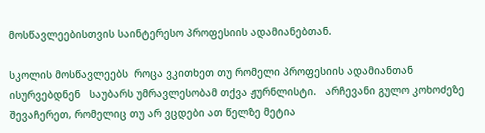მოსწავლეებისთვის საინტერესო პროფესიის ადამიანებთან.

სკოლის მოსწავლეებს  როცა ვკითხეთ თუ რომელი პროფესიის ადამიანთან  ისურვებდნენ   საუბარს უმრავლესობამ თქვა ჟურნლისტი.   არჩევანი გულო კოხოძეზე შევაჩერეთ, რომელიც თუ არ ვცდები ათ წელზე მეტია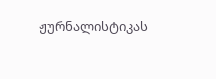ჟურნალისტიკას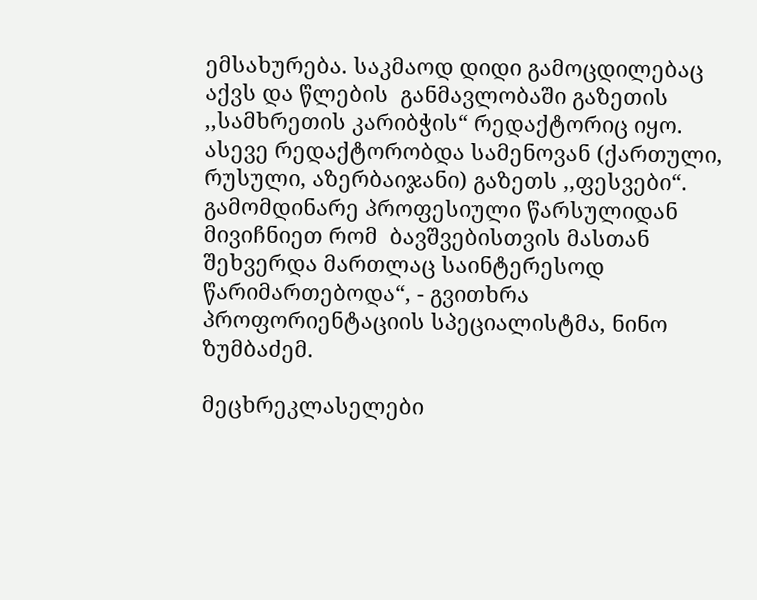ემსახურება. საკმაოდ დიდი გამოცდილებაც აქვს და წლების  განმავლობაში გაზეთის ,,სამხრეთის კარიბჭის“ რედაქტორიც იყო. ასევე რედაქტორობდა სამენოვან (ქართული, რუსული, აზერბაიჯანი) გაზეთს ,,ფესვები“.  გამომდინარე პროფესიული წარსულიდან  მივიჩნიეთ რომ  ბავშვებისთვის მასთან შეხვერდა მართლაც საინტერესოდ წარიმართებოდა“, - გვითხრა პროფორიენტაციის სპეციალისტმა, ნინო ზუმბაძემ.

მეცხრეკლასელები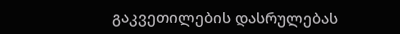გაკვეთილების დასრულებას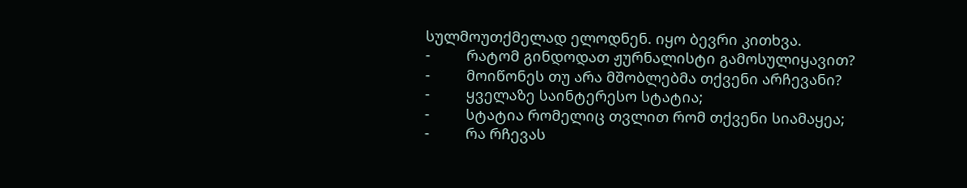სულმოუთქმელად ელოდნენ. იყო ბევრი კითხვა.
-         რატომ გინდოდათ ჟურნალისტი გამოსულიყავით?
-         მოიწონეს თუ არა მშობლებმა თქვენი არჩევანი?
-         ყველაზე საინტერესო სტატია;
-         სტატია რომელიც თვლით რომ თქვენი სიამაყეა;
-         რა რჩევას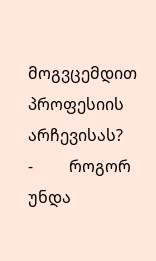მოგვცემდით პროფესიის არჩევისას?
-         როგორ უნდა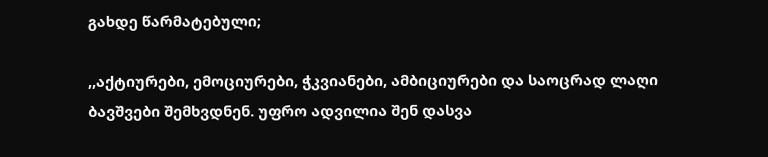გახდე წარმატებული;

,,აქტიურები, ემოციურები, ჭკვიანები, ამბიციურები და საოცრად ლაღი ბავშვები შემხვდნენ. უფრო ადვილია შენ დასვა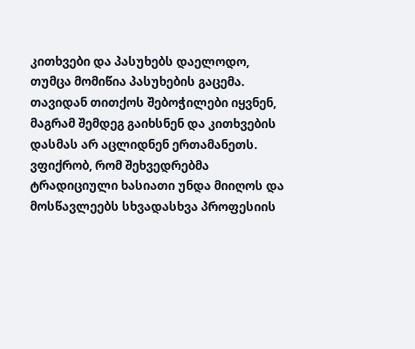კითხვები და პასუხებს დაელოდო, თუმცა მომიწია პასუხების გაცემა. თავიდან თითქოს შებოჭილები იყვნენ, მაგრამ შემდეგ გაიხსნენ და კითხვების დასმას არ აცლიდნენ ერთამანეთს. ვფიქრობ, რომ შეხვედრებმა ტრადიციული ხასიათი უნდა მიიღოს და მოსწავლეებს სხვადასხვა პროფესიის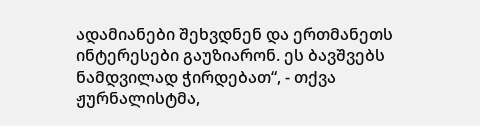ადამიანები შეხვდნენ და ერთმანეთს ინტერესები გაუზიარონ. ეს ბავშვებს ნამდვილად ჭირდებათ“, - თქვა ჟურნალისტმა,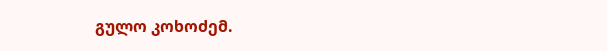გულო კოხოძემ.